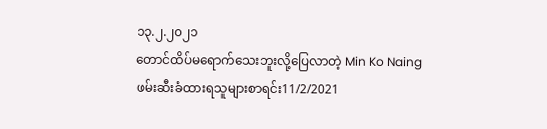၁၃.၂.၂၀၂၁
တောင်ထိပ်မရောက်သေးဘူးလို့ပြေလာတဲ့ Min Ko Naing
ဖမ်းဆီးခံထားရသူများစာရင်း11/2/2021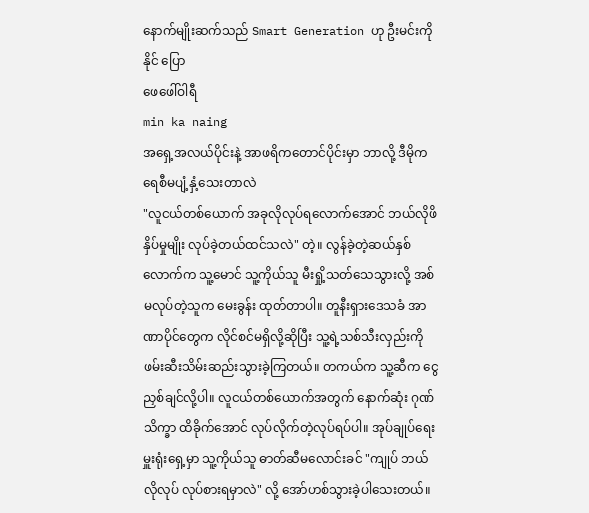နောက်မျိုးဆက်သည် Smart Generation ဟု ဦးမင်းကိုနိုင် ပြော
ဖေဖေါ်ဝါရီ
min ka naing
အရှေ့အလယ်ပိုင်းနဲ့ အာဖရိကတောင်ပိုင်းမှာ ဘာလို့ ဒီမိုကရေစီမပျံ့နှံ့သေးတာလဲ
"လူငယ်တစ်ယောက် အခုလိုလုပ်ရလောက်အောင် ဘယ်လိုဖိနှိပ်မှုမျိုး လုပ်ခဲ့တယ်ထင်သလဲ" တဲ့။ လွန်ခဲ့တဲ့ဆယ်နှစ်လောက်က သူ့မောင် သူ့ကိုယ်သူ မီးရှို့သတ်သေသွားလို့ အစ်မလုပ်တဲ့သူက မေးခွန်း ထုတ်တာပါ။ တူနီးရှားဒေသခံ အာဏာပိုင်တွေက လိုင်စင်မရှိလို့ဆိုပြီး သူ့ရဲ့သစ်သီးလှည်းကို ဖမ်းဆီးသိမ်းဆည်းသွားခဲ့ကြတယ်။ တကယ်က သူ့ဆီက ငွေညှစ်ချင်လို့ပါ။ လူငယ်တစ်ယောက်အတွက် နောက်ဆုံး ဂုဏ်သိက္ခာ ထိခိုက်အောင် လုပ်လိုက်တဲ့လုပ်ရပ်ပါ။ အုပ်ချုပ်ရေးမှူးရုံးရှေ့မှာ သူ့ကိုယ်သူ ဓာတ်ဆီမလောင်းခင် "ကျုပ် ဘယ်လိုလုပ် လုပ်စားရမှာလဲ" လို့ အော်ဟစ်သွားခဲ့ပါသေးတယ်။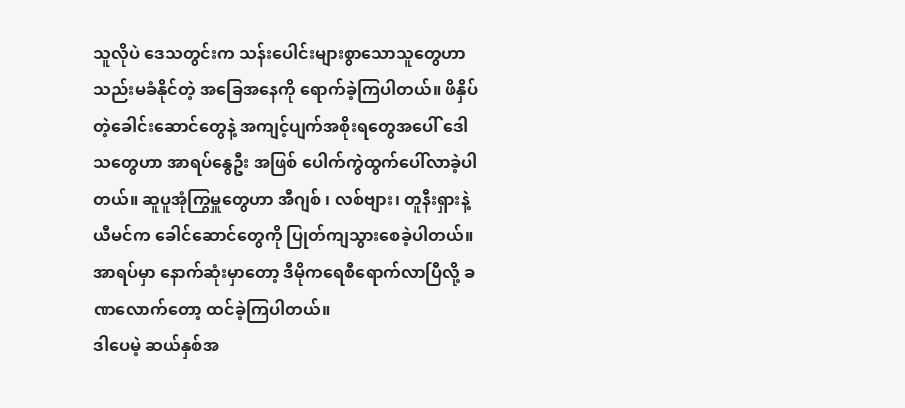သူလိုပဲ ဒေသတွင်းက သန်းပေါင်းများစွာသောသူတွေဟာ သည်းမခံနိုင်တဲ့ အခြေအနေကို ရောက်ခဲ့ကြပါတယ်။ ဖိနှိပ်တဲ့ခေါင်းဆောင်တွေနဲ့ အကျင့်ပျက်အစိုးရတွေအပေါ် ဒေါသတွေဟာ အာရပ်နွေဦး အဖြစ် ပေါက်ကွဲထွက်ပေါ်လာခဲ့ပါတယ်။ ဆူပူအုံကြွမှူတွေဟာ အီဂျစ် ၊ လစ်ဗျား၊ တူနီးရှားနဲ့ ယီမင်က ခေါင်ဆောင်တွေကို ပြုတ်ကျသွားစေခဲ့ပါတယ်။
အာရပ်မှာ နောက်ဆုံးမှာတော့ ဒီမိုကရေစီရောက်လာပြီလို့ ခဏလောက်တော့ ထင်ခဲ့ကြပါတယ်။
ဒါပေမဲ့ ဆယ်နှစ်အ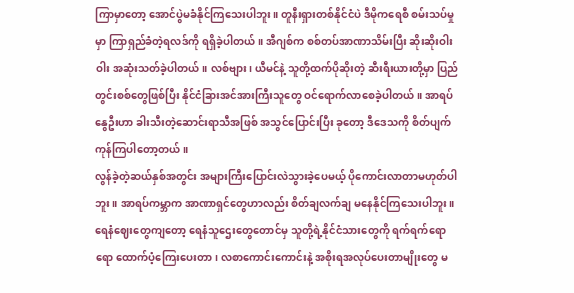ကြာမှာတော့ အောင်ပွဲမခံနိုင်ကြသေးပါဘူး။ တူနီးရှားတစ်နိုင်ငံပဲ ဒီမိုကရေစီ စမ်းသပ်မှုမှာ ကြာရှည်ခံတဲ့ရလဒ်ကို ရရှိခဲ့ပါတယ်။ အီဂျစ်က စစ်တပ်အာဏာသိမ်းပြီး ဆိုးဆိုးဝါးဝါး အဆုံးသတ်ခဲ့ပါတယ်။ လစ်ဗျား၊ ယီမင်နဲ့ သူတို့ထက်ပိုဆိုးတဲ့ ဆီးရီးယားတို့မှာ ပြည်တွင်းစစ်တွေဖြစ်ပြီး နိုင်ငံခြားအင်အားကြီးသူတွေ ဝင်ရောက်လာစေခဲ့ပါတယ်။ အာရပ်နွေဦးဟာ ခါးသီးတဲ့ဆောင်းရာသီအဖြစ် အသွင်ပြောင်းပြီး ခုတော့ ဒီဒေသကို စိတ်ပျက်ကုန်ကြပါတော့တယ်။
လွန်ခဲ့တဲ့ဆယ်နှစ်အတွင်း အများကြီးပြောင်းလဲသွားခဲ့ပေမယ့် ပိုကောင်းလာတာမဟုတ်ပါဘူး။ အာရပ်ကမ္ဘာက အာဏာရှင်တွေဟာလည်း စိတ်ချလက်ချ မနေနိုင်ကြသေးပါဘူး။ ရေနံဈေးတွေကျတော့ ရေနံသူဌေးတွေတောင်မှ သူတို့ရဲ့နိုင်ငံသားတွေကို ရက်ရက်ရောရော ထောက်ပံ့ကြေးပေးတာ၊ လစာကောင်းကောင်းနဲ့ အစိုးရအလုပ်ပေးတာမျိုးတွေ မ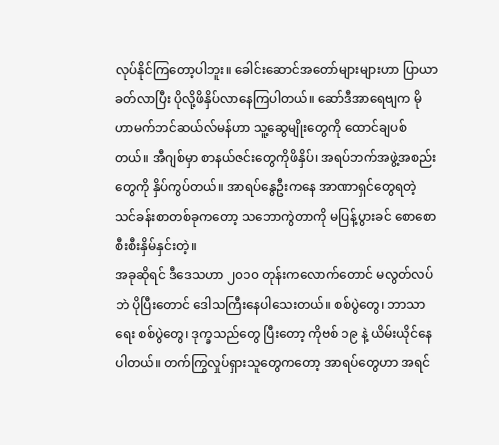လုပ်နိုင်ကြတော့ပါဘူး။ ခေါင်းဆောင်အတော်များများဟာ ပြာယာခတ်လာပြီး ပိုလို့ဖိနှိပ်လာနေကြပါတယ်။ ဆော်ဒီအာရေဗျက မိုဟာမက်ဘင်ဆယ်လ်မန်ဟာ သူ့ဆွေမျိုးတွေကို ထောင်ချပစ်တယ်။ အီဂျစ်မှာ စာနယ်ဇင်းတွေကိုဖိနှိပ်၊ အရပ်ဘက်အဖွဲ့အစည်းတွေကို နှိပ်ကွပ်တယ်။ အာရပ်နွေဦးကနေ အာဏာရှင်တွေရတဲ့ သင်ခန်းစာတစ်ခုကတော့ သဘောကွဲတာကို မပြန့်ပွားခင် စောစောစီးစီးနှိမ်နှင်းတဲ့။
အခုဆိုရင် ဒီဒေသဟာ ၂၀၁၀ တုန်းကလောက်တောင် မလွတ်လပ်ဘဲ ပိုပြီးတောင် ဒေါသကြီးနေပါသေးတယ်။ စစ်ပွဲတွေ၊ ဘာသာရေး စစ်ပွဲတွေ၊ ဒုက္ခသည်တွေ ပြီးတော့ ကိုဗစ် ၁၉ နဲ့ ယိမ်းယိုင်နေပါတယ်။ တက်ကြွလှုပ်ရှားသူတွေကတော့ အာရပ်တွေဟာ အရင်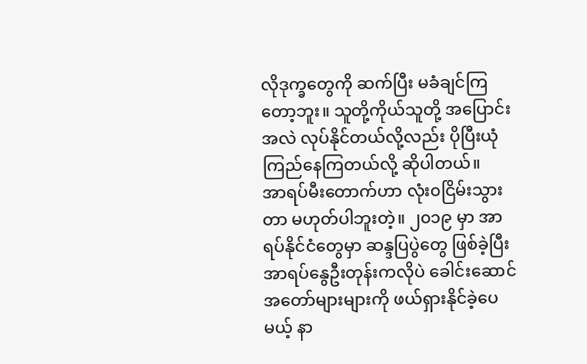လိုဒုက္ခတွေကို ဆက်ပြီး မခံချင်ကြတော့ဘူး။ သူတို့ကိုယ်သူတို့ အပြောင်းအလဲ လုပ်နိုင်တယ်လို့လည်း ပိုပြီးယုံကြည်နေကြတယ်လို့ ဆိုပါတယ်။
အာရပ်မီးတောက်ဟာ လုံး၀ငြိမ်းသွားတာ မဟုတ်ပါဘူးတဲ့။ ၂၀၁၉ မှာ အာရပ်နိုင်ငံတွေမှာ ဆန္ဒပြပွဲတွေ ဖြစ်ခဲ့ပြီး အာရပ်နွေဦးတုန်းကလိုပဲ ခေါင်းဆောင်အတော်များများကို ဖယ်ရှားနိုင်ခဲ့ပေမယ့် နာ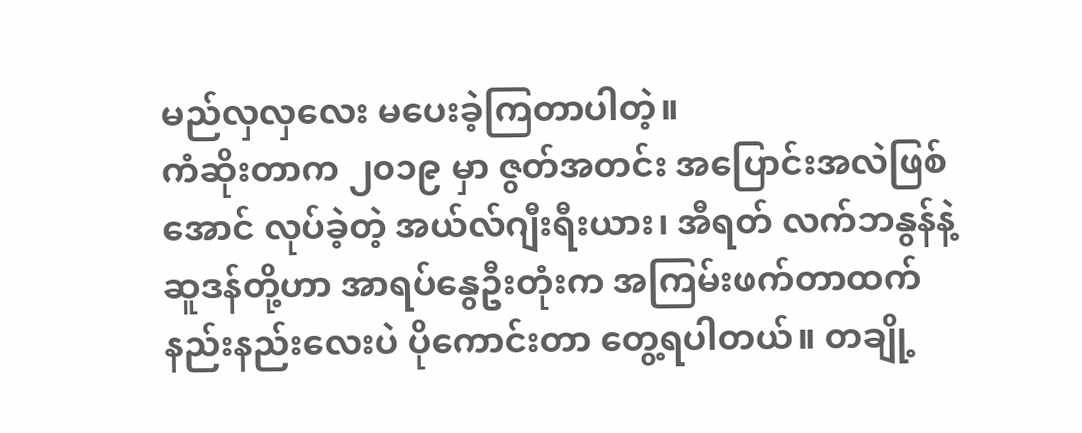မည်လှလှလေး မပေးခဲ့ကြတာပါတဲ့။
ကံဆိုးတာက ၂၀၁၉ မှာ ဇွတ်အတင်း အပြောင်းအလဲဖြစ်အောင် လုပ်ခဲ့တဲ့ အယ်လ်ဂျီးရီးယား၊ အီရတ် လက်ဘနွန်နဲ့ ဆူဒန်တို့ဟာ အာရပ်နွေဦးတုံးက အကြမ်းဖက်တာထက် နည်းနည်းလေးပဲ ပိုကောင်းတာ တွေ့ရပါတယ်။ တချို့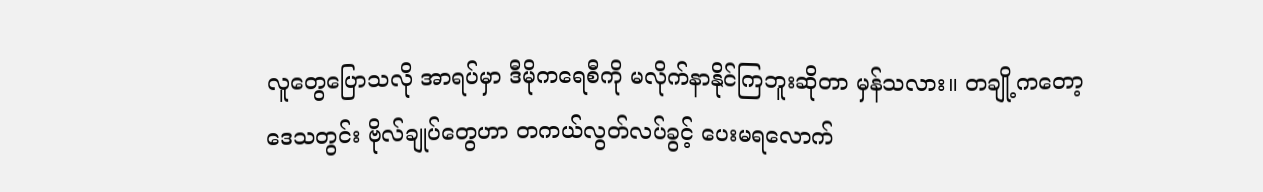လူတွေပြောသလို အာရပ်မှာ ဒီမိုကရေစီကို မလိုက်နာနိုင်ကြဘူးဆိုတာ မှန်သလား။ တချို့ကတော့ ဒေသတွင်း ဗိုလ်ချုပ်တွေဟာ တကယ်လွတ်လပ်ခွင့် ပေးမရလောက်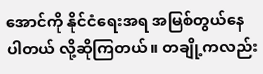အောင်ကို နိုင်ငံရေးအရ အမြစ်တွယ်နေပါတယ် လို့ဆိုကြတယ်။ တချို့ကလည်း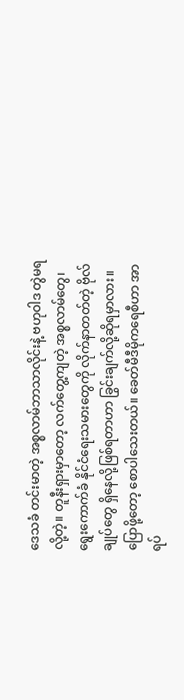ဒေသခံ တင်းမာတဲ့ အစ္စလာမ်ဘာသာလိုင်းနဲ့ ဗဟုဝါဒ တွဲမရလို့တဲ့။ တူနီးရှားမှာတော့ လက်တွေ့ကျတဲ့ အစ္စလာမ်တွေ၊ ရွေးကောက်ခံ နိုင်ငံရေးသမားတွေကို လိုက်နာတတ်တဲ့ ဗိုလ်ချုပ်တွေ ရှိနေလို့ဖြစ်ရတာဟာ ခြွင်းချက်လို့ဆိုရမှာလား။
ပြောဖို့တော့ စောပါသေးတယ်။ ခေတ်မီဒီမိုကရေစီဟာ အာရပ်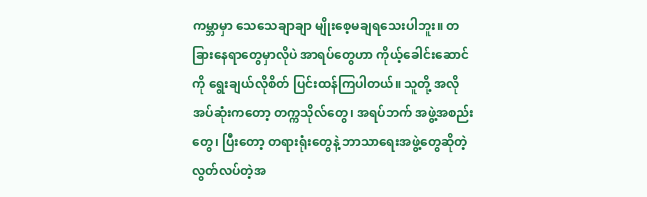ကမ္ဘာမှာ သေသေချာချာ မျိုးစေ့မချရသေးပါဘူး။ တခြားနေရာတွေမှာလိုပဲ အာရပ်တွေဟာ ကိုယ့်ခေါင်းဆောင်ကို ရွေးချယ်လိုစိတ် ပြင်းထန်ကြပါတယ်။ သူတို့ အလိုအပ်ဆုံးကတော့ တက္ကသိုလ်တွေ၊ အရပ်ဘက် အဖွဲ့အစည်းတွေ၊ ပြီးတော့ တရားရုံးတွေနဲ့ ဘာသာရေးအဖွဲ့တွေဆိုတဲ့ လွတ်လပ်တဲ့အ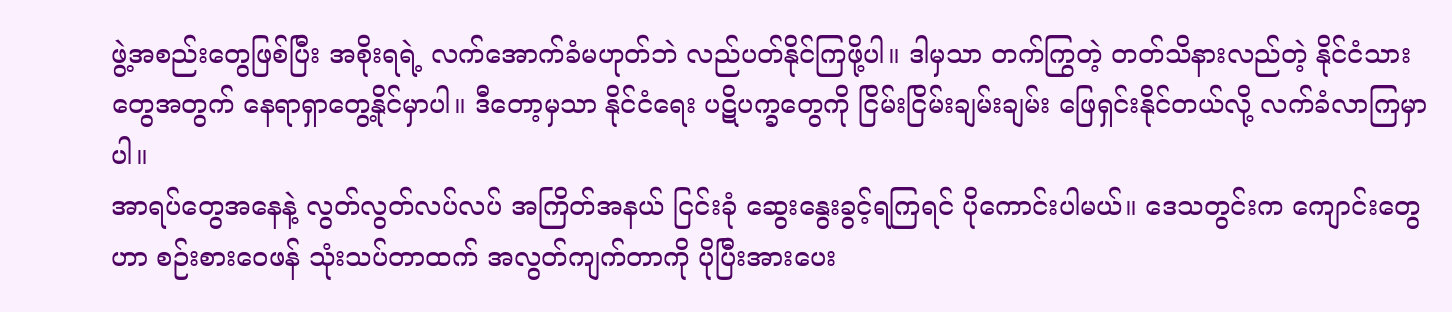ဖွဲ့အစည်းတွေဖြစ်ပြီး အစိုးရရဲ့ လက်အောက်ခံမဟုတ်ဘဲ လည်ပတ်နိုင်ကြဖို့ပါ။ ဒါမှသာ တက်ကြွတဲ့ တတ်သိနားလည်တဲ့ နိုင်ငံသားတွေအတွက် နေရာရှာတွေ့နိုင်မှာပါ။ ဒီတော့မှသာ နိုင်ငံရေး ပဋိပက္ခတွေကို ငြိမ်းငြိမ်းချမ်းချမ်း ဖြေရှင်းနိုင်တယ်လို့ လက်ခံလာကြမှာပါ။
အာရပ်တွေအနေနဲ့ လွတ်လွတ်လပ်လပ် အကြိတ်အနယ် ငြင်းခုံ ဆွေးနွေးခွင့်ရကြရင် ပိုကောင်းပါမယ်။ ဒေသတွင်းက ကျောင်းတွေဟာ စဉ်းစားဝေဖန် သုံးသပ်တာထက် အလွတ်ကျက်တာကို ပိုပြီးအားပေး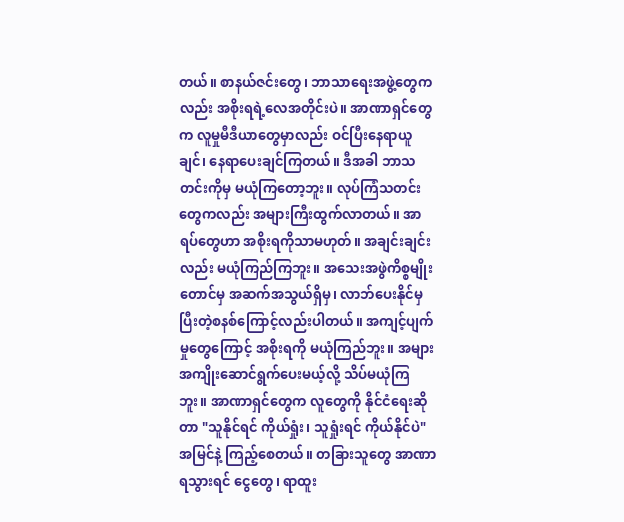တယ်။ စာနယ်ဇင်းတွေ၊ ဘာသာရေးအဖွဲ့တွေကလည်း အစိုးရရဲ့လေအတိုင်းပဲ။ အာဏာရှင်တွေက လူမှုမီဒီယာတွေမှာလည်း ဝင်ပြီးနေရာယူချင်၊ နေရာပေးချင်ကြတယ်။ ဒီအခါ ဘာသတင်းကိုမှ မယုံကြတော့ဘူး။ လုပ်ကြံသတင်းတွေကလည်း အများကြီးထွက်လာတယ်။ အာရပ်တွေဟာ အစိုးရကိုသာမဟုတ်။ အချင်းချင်းလည်း မယုံကြည်ကြဘူး။ အသေးအဖွဲကိစ္စမျိုးတောင်မှ အဆက်အသွယ်ရှိမှ၊ လာဘ်ပေးနိုင်မှ ပြီးတဲ့စနစ်ကြောင့်လည်းပါတယ်။ အကျင့်ပျက်မှုတွေကြောင့် အစိုးရကို မယုံကြည်ဘူး။ အများအကျိုးဆောင်ရွက်ပေးမယ့်လို့ သိပ်မယုံကြဘူး။ အာဏာရှင်တွေက လူတွေကို နိုင်ငံရေးဆိုတာ "သူနိုင်ရင် ကိုယ်ရှုံး၊ သူရှုံးရင် ကိုယ်နိုင်ပဲ" အမြင်နဲ့ ကြည့်စေတယ်။ တခြားသူတွေ အာဏာရသွားရင် ငွေတွေ၊ ရာထူး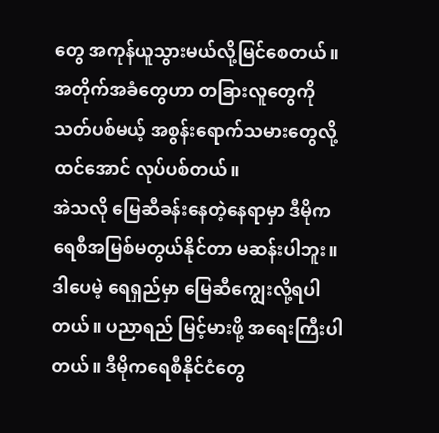တွေ အကုန်ယူသွားမယ်လို့မြင်စေတယ်။ အတိုက်အခံတွေဟာ တခြားလူတွေကို သတ်ပစ်မယ့် အစွန်းရောက်သမားတွေလို့ ထင်အောင် လုပ်ပစ်တယ်။
အဲသလို မြေဆီခန်းနေတဲ့နေရာမှာ ဒီမိုကရေစီအမြစ်မတွယ်နိုင်တာ မဆန်းပါဘူး။ ဒါပေမဲ့ ရေရှည်မှာ မြေဆီကျွေးလို့ရပါတယ်။ ပညာရည် မြင့်မားဖို့ အရေးကြီးပါတယ်။ ဒီမိုကရေစီနိုင်ငံတွေ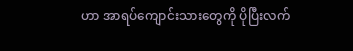ဟာ အာရပ်ကျောင်းသားတွေကို ပိုပြီးလက်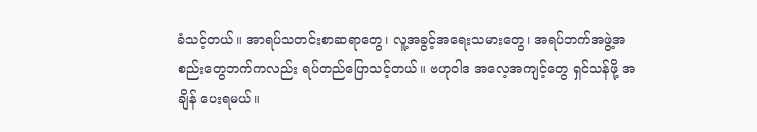ခံသင့်တယ်။ အာရပ်သတင်းစာဆရာတွေ၊ လူ့အခွင့်အရေးသမားတွေ၊ အရပ်ဘက်အဖွဲ့အစည်းတွေဘက်ကလည်း ရပ်တည်ပြောသင့်တယ်။ ဗဟုဝါဒ အလေ့အကျင့်တွေ ရှင်သန်ဖို့ အချိန် ပေးရမယ်။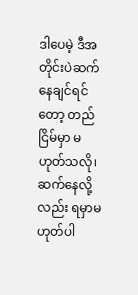ဒါပေမဲ့ ဒီအတိုင်းပဲဆက်နေချင်ရင်တော့ တည်ငြိမ်မှာ မဟုတ်သလို၊ ဆက်နေလို့လည်း ရမှာမဟုတ်ပါ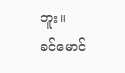ဘူး။
ခင်မောင်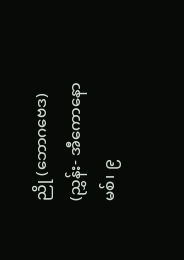ညို (ဘောဂဗေဒ)
(ညွှန်း- အီကောနောမစ်၊ ၉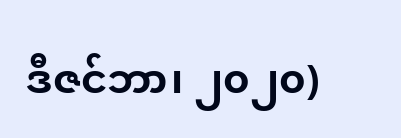ဒီဇင်ဘာ၊ ၂၀၂၀)